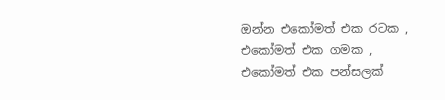ඔන්න එකෝමත් එක රටක , එකෝමත් එක ගමක , එකෝමත් එක පන්සලක්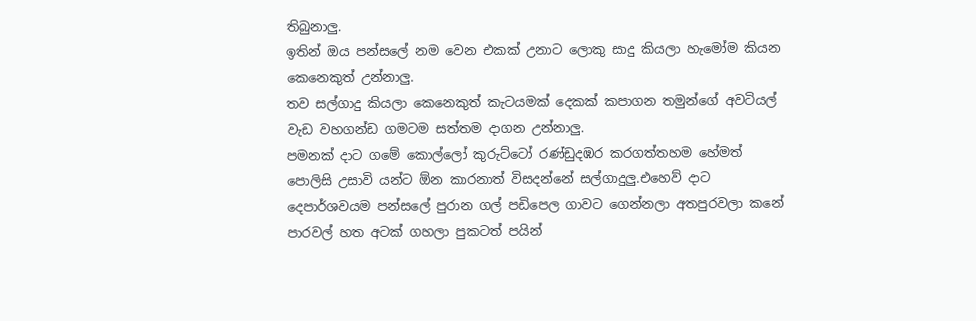තිබුනාලු.
ඉතින් ඔය පන්සලේ නම වෙන එකක් උනාට ලොකු සාදු කියලා හැමෝම කියන කෙනෙකුත් උන්නාලු.
තව සල්ගාදු කියලා කෙනෙකුත් කැටයමක් දෙකක් කපාගන තමුන්ගේ අවටියල් වැඩ වහගන්ඩ ගමටම සත්තම දාගන උන්නාලු.
පමනක් දාට ගමේ කොල්ලෝ කුරුට්ටෝ රණ්ඩුදඹර කරගත්තහම හේමත් පොලිසි උසාවි යන්ට ඕන කාරනාත් විසදන්නේ සල්ගාදුලු.එහෙව් දාට දෙපාර්ශවයම පන්සලේ පුරාන ගල් පඩිපෙල ගාවට ගෙන්නලා අතපුරවලා කනේ පාරවල් හත අටක් ගහලා පුකටත් පයින්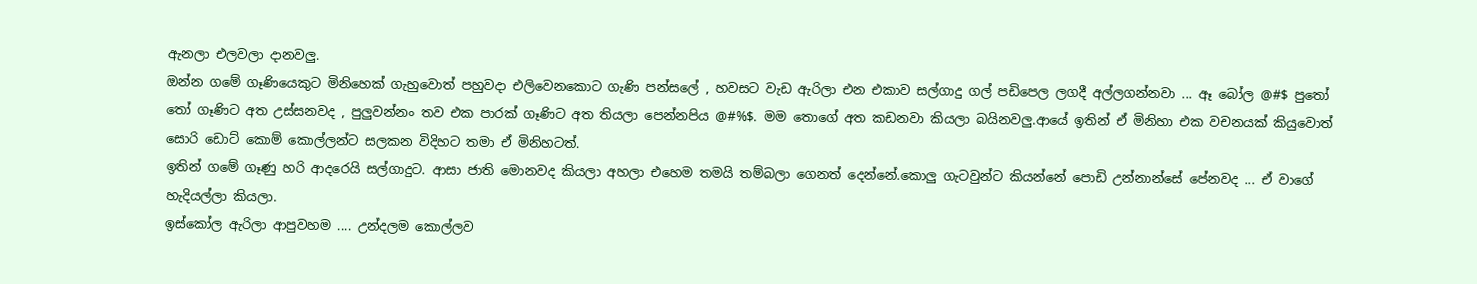ඇනලා එලවලා දානවලු.
ඔන්න ගමේ ගෑණියෙකුට මිනිහෙක් ගැහුවොත් පහුවදා එලිවෙනකොට ගැණි පන්සලේ , හවසට වැඩ ඇරිලා එන එකාව සල්ගාදු ගල් පඩිපෙල ලගදී අල්ලගන්නවා ... ඈ බෝල @#$ පුතෝ තෝ ගෑණිට අත උස්සනවද , පුලුවන්නං තව එක පාරක් ගෑණිට අත තියලා පෙන්නපිය @#%$. මම තොගේ අත කඩනවා කියලා බයිනවලු.ආයේ ඉතින් ඒ මිනිහා එක වචනයක් කියුවොත් සොරි ඩොට් කොම් කොල්ලන්ට සලකන විදිහට තමා ඒ මිනිහටත්.
ඉතින් ගමේ ගෑණු හරි ආදරෙයි සල්ගාදුට. ආසා ජාති මොනවද කියලා අහලා එහෙම තමයි තම්බලා ගෙනත් දෙන්නේ.කොලු ගැටවුන්ට කියන්නේ පොඩි උන්නාන්සේ පේනවද ... ඒ වාගේ හැදියල්ලා කියලා.
ඉස්කෝල ඇරිලා ආපුවහම .... උන්දලම කොල්ලව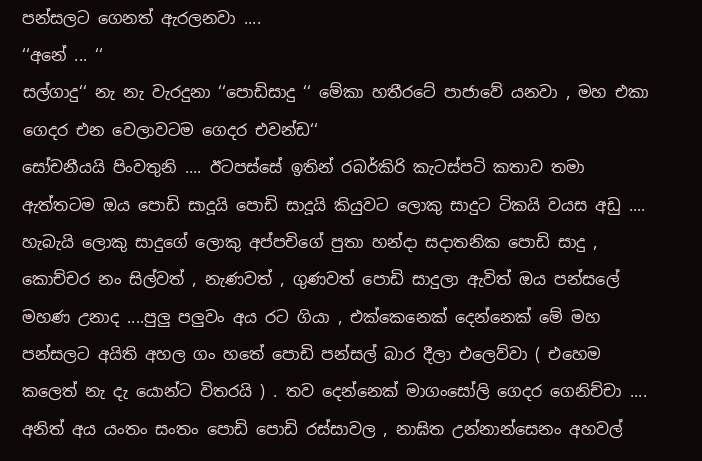පන්සලට ගෙනත් ඇරලනවා ....
‘‘අනේ ... ‘‘
සල්ගාදු‘‘ නැ නැ වැරදුනා ‘‘පොඩිසාදු ‘‘ මේකා හතීරටේ පාජාවේ යනවා , මහ එකා ගෙදර එන වෙලාවටම ගෙදර එවන්ඩ‘‘
සෝචනීයයි පිංවතුනි .... ඊටපස්සේ ඉතින් රබර්කිරි කැටස්පටි කතාව තමා
ඇත්තටම ඔය පොඩි සාදූයි පොඩි සාදූයි කියුවට ලොකු සාදුට ටිකයි වයස අඩු .... හැබැයි ලොකු සාදුගේ ලොකු අප්පචිගේ පුතා හන්දා සදාතනික පොඩි සාදු , කොච්චර නං සිල්වත් , නැණවත් , ගුණවත් පොඩි සාදුලා ඇවිත් ඔය පන්සලේ මහණ උනාද ....පුලු පලුවං අය රට ගියා , එක්කෙනෙක් දෙන්නෙක් මේ මහ පන්සලට අයිති අහල ගං හතේ පොඩි පන්සල් බාර දීලා එලෙව්වා ( එහෙම කලෙත් නැ දැ යොන්ට විතරයි ) . තව දෙන්නෙක් මාගංසෝලි ගෙදර ගෙනිච්චා .... අනිත් අය යංතං සංතං පොඩි පොඩි රස්සාවල , නාඝිත උන්නාන්සෙනං අහවල්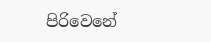පිරිවෙනේ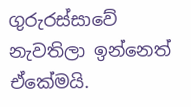ගුරුරස්සාවේ නැවතිලා ඉන්නෙත් ඒකේමයි.